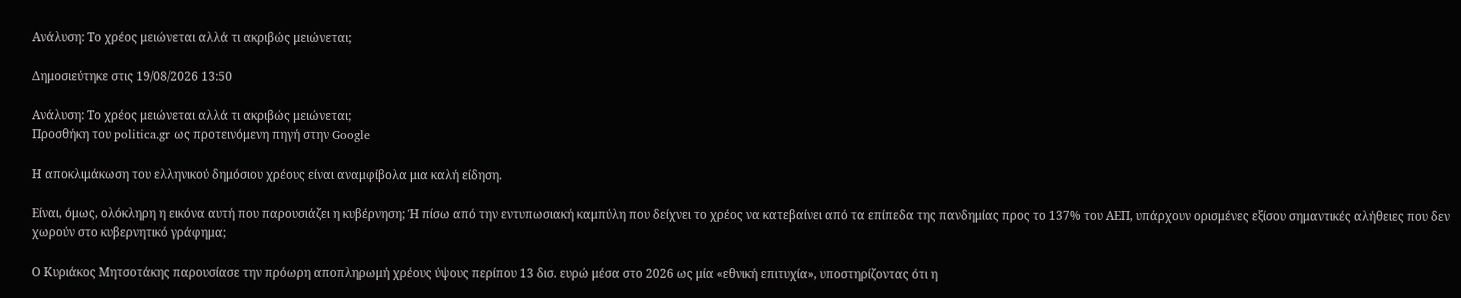Ανάλυση: Το χρέος μειώνεται αλλά τι ακριβώς μειώνεται;

Δημοσιεύτηκε στις 19/08/2026 13:50

Ανάλυση: Το χρέος μειώνεται αλλά τι ακριβώς μειώνεται;
Προσθήκη του politica.gr ως προτεινόμενη πηγή στην Google

Η αποκλιμάκωση του ελληνικού δημόσιου χρέους είναι αναμφίβολα μια καλή είδηση.

Είναι, όμως, ολόκληρη η εικόνα αυτή που παρουσιάζει η κυβέρνηση; Ή πίσω από την εντυπωσιακή καμπύλη που δείχνει το χρέος να κατεβαίνει από τα επίπεδα της πανδημίας προς το 137% του ΑΕΠ, υπάρχουν ορισμένες εξίσου σημαντικές αλήθειες που δεν χωρούν στο κυβερνητικό γράφημα;

Ο Κυριάκος Μητσοτάκης παρουσίασε την πρόωρη αποπληρωμή χρέους ύψους περίπου 13 δισ. ευρώ μέσα στο 2026 ως μία «εθνική επιτυχία», υποστηρίζοντας ότι η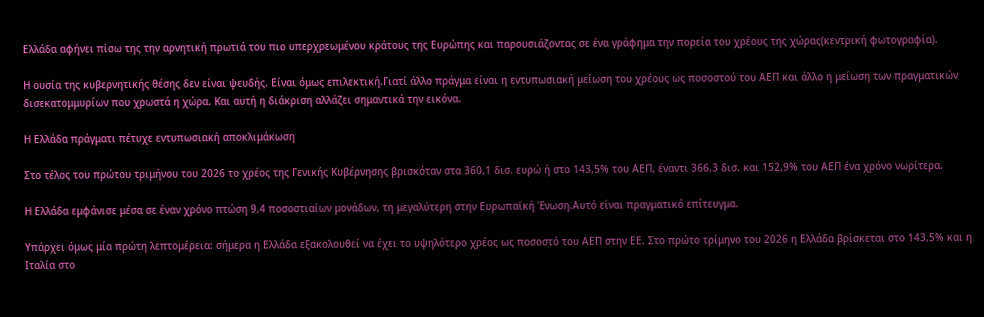Ελλάδα αφήνει πίσω της την αρνητική πρωτιά του πιο υπερχρεωμένου κράτους της Ευρώπης και παρουσιάζοντας σε ένα γράφημα την πορεία του χρέους της χώρας(κεντρική φωτογραφία).

Η ουσία της κυβερνητικής θέσης δεν είναι ψευδής. Είναι όμως επιλεκτική.Γιατί άλλο πράγμα είναι η εντυπωσιακή μείωση του χρέους ως ποσοστού του ΑΕΠ και άλλο η μείωση των πραγματικών δισεκατομμυρίων που χρωστά η χώρα. Και αυτή η διάκριση αλλάζει σημαντικά την εικόνα.

Η Ελλάδα πράγματι πέτυχε εντυπωσιακή αποκλιμάκωση

Στο τέλος του πρώτου τριμήνου του 2026 το χρέος της Γενικής Κυβέρνησης βρισκόταν στα 360,1 δισ. ευρώ ή στο 143,5% του ΑΕΠ, έναντι 366,3 δισ. και 152,9% του ΑΕΠ ένα χρόνο νωρίτερα.

Η Ελλάδα εμφάνισε μέσα σε έναν χρόνο πτώση 9,4 ποσοστιαίων μονάδων, τη μεγαλύτερη στην Ευρωπαϊκή Ένωση.Αυτό είναι πραγματικό επίτευγμα.

Υπάρχει όμως μία πρώτη λεπτομέρεια: σήμερα η Ελλάδα εξακολουθεί να έχει το υψηλότερο χρέος ως ποσοστό του ΑΕΠ στην ΕΕ. Στο πρώτο τρίμηνο του 2026 η Ελλάδα βρίσκεται στο 143,5% και η Ιταλία στο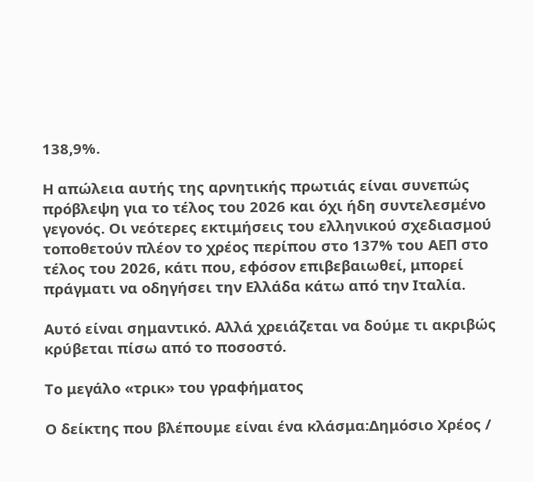138,9%.

Η απώλεια αυτής της αρνητικής πρωτιάς είναι συνεπώς πρόβλεψη για το τέλος του 2026 και όχι ήδη συντελεσμένο γεγονός. Οι νεότερες εκτιμήσεις του ελληνικού σχεδιασμού τοποθετούν πλέον το χρέος περίπου στο 137% του ΑΕΠ στο τέλος του 2026, κάτι που, εφόσον επιβεβαιωθεί, μπορεί πράγματι να οδηγήσει την Ελλάδα κάτω από την Ιταλία.

Αυτό είναι σημαντικό. Αλλά χρειάζεται να δούμε τι ακριβώς κρύβεται πίσω από το ποσοστό.

Το μεγάλο «τρικ» του γραφήματος

Ο δείκτης που βλέπουμε είναι ένα κλάσμα:Δημόσιο Χρέος /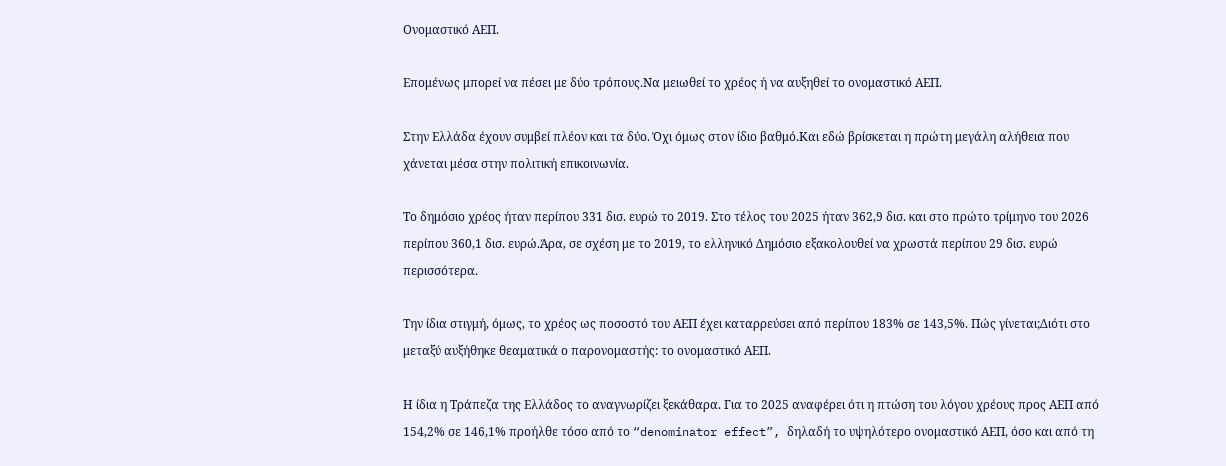Ονομαστικό ΑΕΠ.

Επομένως μπορεί να πέσει με δύο τρόπους.Να μειωθεί το χρέος ή να αυξηθεί το ονομαστικό ΑΕΠ.

Στην Ελλάδα έχουν συμβεί πλέον και τα δύο. Όχι όμως στον ίδιο βαθμό.Και εδώ βρίσκεται η πρώτη μεγάλη αλήθεια που χάνεται μέσα στην πολιτική επικοινωνία.

Το δημόσιο χρέος ήταν περίπου 331 δισ. ευρώ το 2019. Στο τέλος του 2025 ήταν 362,9 δισ. και στο πρώτο τρίμηνο του 2026 περίπου 360,1 δισ. ευρώ.Άρα, σε σχέση με το 2019, το ελληνικό Δημόσιο εξακολουθεί να χρωστά περίπου 29 δισ. ευρώ περισσότερα.

Την ίδια στιγμή, όμως, το χρέος ως ποσοστό του ΑΕΠ έχει καταρρεύσει από περίπου 183% σε 143,5%. Πώς γίνεται;Διότι στο μεταξύ αυξήθηκε θεαματικά ο παρονομαστής: το ονομαστικό ΑΕΠ.

Η ίδια η Τράπεζα της Ελλάδος το αναγνωρίζει ξεκάθαρα. Για το 2025 αναφέρει ότι η πτώση του λόγου χρέους προς ΑΕΠ από 154,2% σε 146,1% προήλθε τόσο από το “denominator effect”, δηλαδή το υψηλότερο ονομαστικό ΑΕΠ, όσο και από τη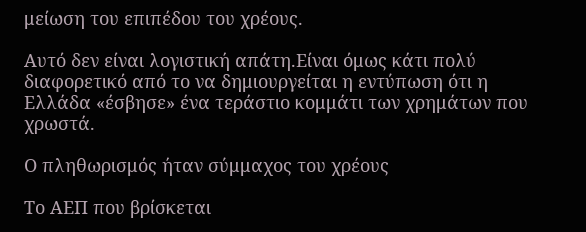μείωση του επιπέδου του χρέους.

Αυτό δεν είναι λογιστική απάτη.Είναι όμως κάτι πολύ διαφορετικό από το να δημιουργείται η εντύπωση ότι η Ελλάδα «έσβησε» ένα τεράστιο κομμάτι των χρημάτων που χρωστά.

Ο πληθωρισμός ήταν σύμμαχος του χρέους

Το ΑΕΠ που βρίσκεται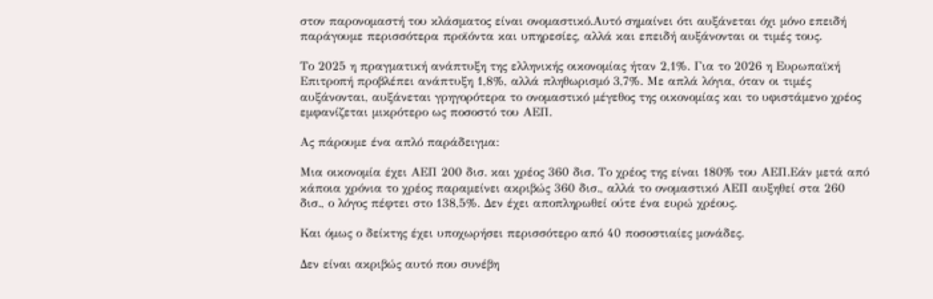στον παρονομαστή του κλάσματος είναι ονομαστικό.Αυτό σημαίνει ότι αυξάνεται όχι μόνο επειδή παράγουμε περισσότερα προϊόντα και υπηρεσίες, αλλά και επειδή αυξάνονται οι τιμές τους.

Το 2025 η πραγματική ανάπτυξη της ελληνικής οικονομίας ήταν 2,1%. Για το 2026 η Ευρωπαϊκή Επιτροπή προβλέπει ανάπτυξη 1,8%, αλλά πληθωρισμό 3,7%. Με απλά λόγια, όταν οι τιμές αυξάνονται, αυξάνεται γρηγορότερα το ονομαστικό μέγεθος της οικονομίας και το υφιστάμενο χρέος εμφανίζεται μικρότερο ως ποσοστό του ΑΕΠ.

Ας πάρουμε ένα απλό παράδειγμα:

Μια οικονομία έχει ΑΕΠ 200 δισ. και χρέος 360 δισ. Το χρέος της είναι 180% του ΑΕΠ.Εάν μετά από κάποια χρόνια το χρέος παραμείνει ακριβώς 360 δισ., αλλά το ονομαστικό ΑΕΠ αυξηθεί στα 260 δισ., ο λόγος πέφτει στο 138,5%. Δεν έχει αποπληρωθεί ούτε ένα ευρώ χρέους.

Και όμως ο δείκτης έχει υποχωρήσει περισσότερο από 40 ποσοστιαίες μονάδες.

Δεν είναι ακριβώς αυτό που συνέβη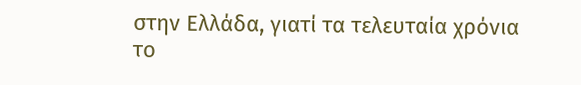στην Ελλάδα, γιατί τα τελευταία χρόνια το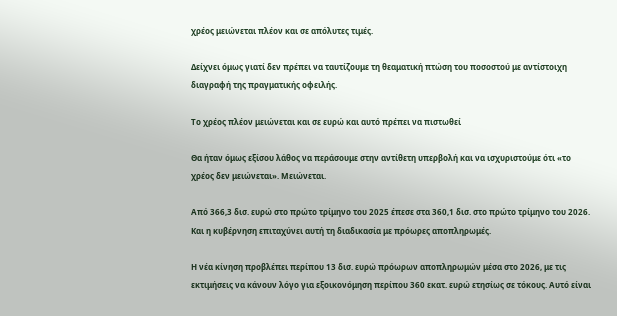χρέος μειώνεται πλέον και σε απόλυτες τιμές.

Δείχνει όμως γιατί δεν πρέπει να ταυτίζουμε τη θεαματική πτώση του ποσοστού με αντίστοιχη διαγραφή της πραγματικής οφειλής.

Το χρέος πλέον μειώνεται και σε ευρώ και αυτό πρέπει να πιστωθεί

Θα ήταν όμως εξίσου λάθος να περάσουμε στην αντίθετη υπερβολή και να ισχυριστούμε ότι «το χρέος δεν μειώνεται». Μειώνεται.

Από 366,3 δισ. ευρώ στο πρώτο τρίμηνο του 2025 έπεσε στα 360,1 δισ. στο πρώτο τρίμηνο του 2026. Και η κυβέρνηση επιταχύνει αυτή τη διαδικασία με πρόωρες αποπληρωμές.

Η νέα κίνηση προβλέπει περίπου 13 δισ. ευρώ πρόωρων αποπληρωμών μέσα στο 2026, με τις εκτιμήσεις να κάνουν λόγο για εξοικονόμηση περίπου 360 εκατ. ευρώ ετησίως σε τόκους. Αυτό είναι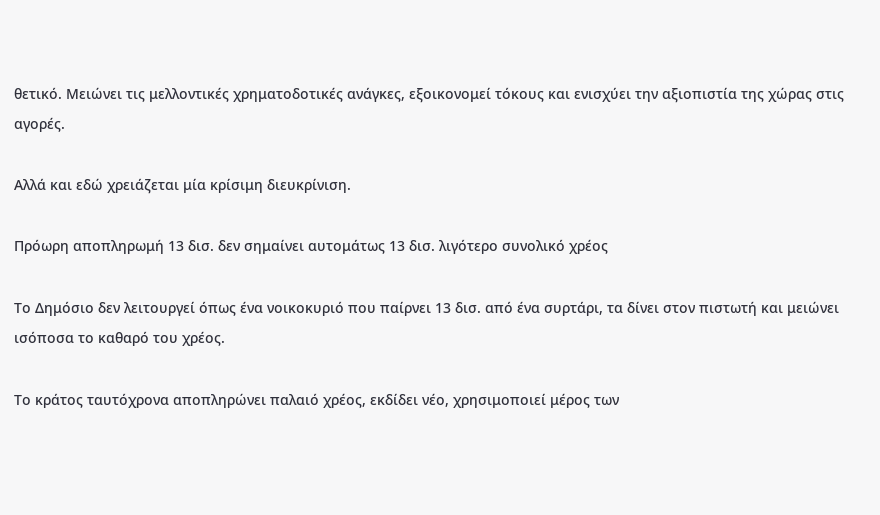θετικό. Μειώνει τις μελλοντικές χρηματοδοτικές ανάγκες, εξοικονομεί τόκους και ενισχύει την αξιοπιστία της χώρας στις αγορές.

Αλλά και εδώ χρειάζεται μία κρίσιμη διευκρίνιση.

Πρόωρη αποπληρωμή 13 δισ. δεν σημαίνει αυτομάτως 13 δισ. λιγότερο συνολικό χρέος

Το Δημόσιο δεν λειτουργεί όπως ένα νοικοκυριό που παίρνει 13 δισ. από ένα συρτάρι, τα δίνει στον πιστωτή και μειώνει ισόποσα το καθαρό του χρέος.

Το κράτος ταυτόχρονα αποπληρώνει παλαιό χρέος, εκδίδει νέο, χρησιμοποιεί μέρος των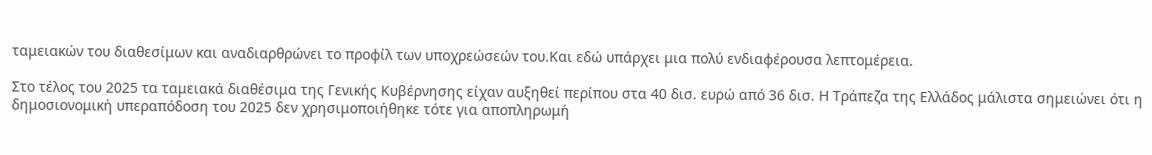ταμειακών του διαθεσίμων και αναδιαρθρώνει το προφίλ των υποχρεώσεών του.Και εδώ υπάρχει μια πολύ ενδιαφέρουσα λεπτομέρεια.

Στο τέλος του 2025 τα ταμειακά διαθέσιμα της Γενικής Κυβέρνησης είχαν αυξηθεί περίπου στα 40 δισ. ευρώ από 36 δισ. Η Τράπεζα της Ελλάδος μάλιστα σημειώνει ότι η δημοσιονομική υπεραπόδοση του 2025 δεν χρησιμοποιήθηκε τότε για αποπληρωμή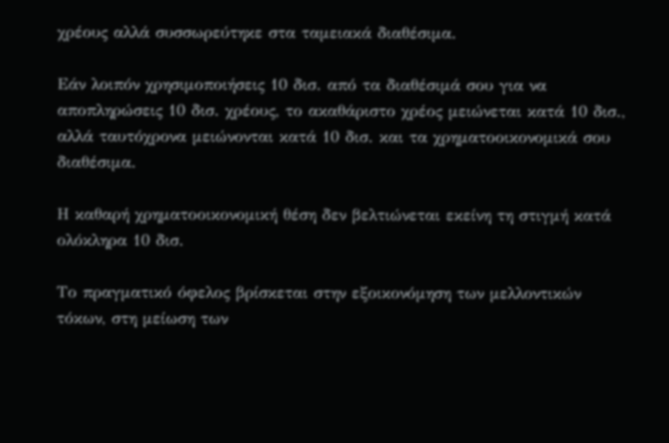χρέους αλλά συσσωρεύτηκε στα ταμειακά διαθέσιμα.

Εάν λοιπόν χρησιμοποιήσεις 10 δισ. από τα διαθέσιμά σου για να αποπληρώσεις 10 δισ. χρέους, το ακαθάριστο χρέος μειώνεται κατά 10 δισ., αλλά ταυτόχρονα μειώνονται κατά 10 δισ. και τα χρηματοοικονομικά σου διαθέσιμα.

Η καθαρή χρηματοοικονομική θέση δεν βελτιώνεται εκείνη τη στιγμή κατά ολόκληρα 10 δισ.

Το πραγματικό όφελος βρίσκεται στην εξοικονόμηση των μελλοντικών τόκων, στη μείωση των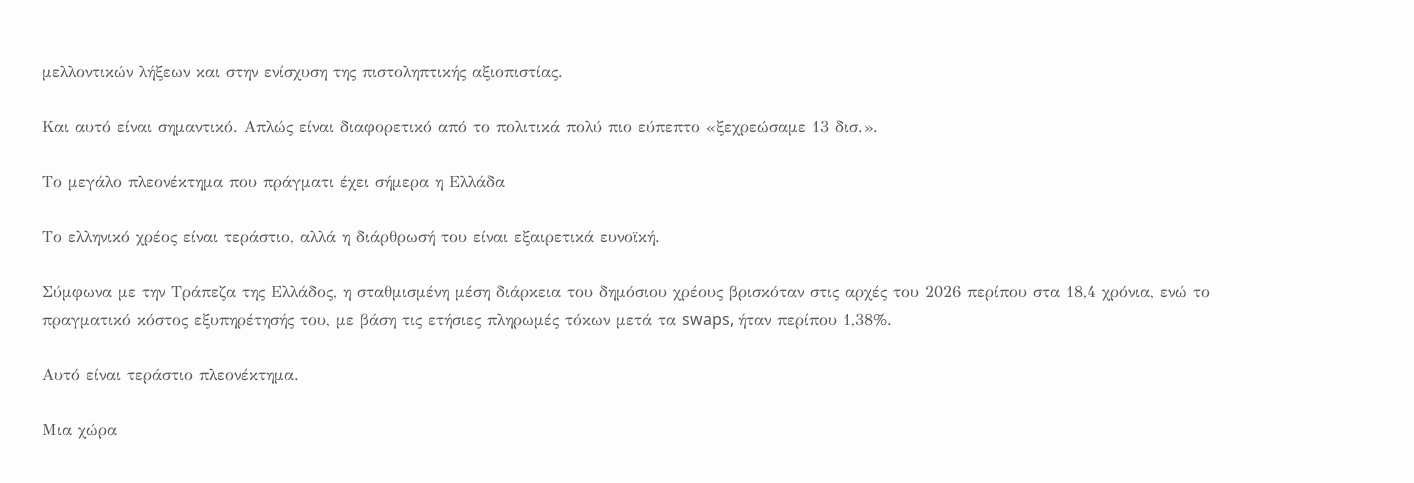μελλοντικών λήξεων και στην ενίσχυση της πιστοληπτικής αξιοπιστίας.

Και αυτό είναι σημαντικό. Απλώς είναι διαφορετικό από το πολιτικά πολύ πιο εύπεπτο «ξεχρεώσαμε 13 δισ.».

Το μεγάλο πλεονέκτημα που πράγματι έχει σήμερα η Ελλάδα

Το ελληνικό χρέος είναι τεράστιο, αλλά η διάρθρωσή του είναι εξαιρετικά ευνοϊκή.

Σύμφωνα με την Τράπεζα της Ελλάδος, η σταθμισμένη μέση διάρκεια του δημόσιου χρέους βρισκόταν στις αρχές του 2026 περίπου στα 18,4 χρόνια, ενώ το πραγματικό κόστος εξυπηρέτησής του, με βάση τις ετήσιες πληρωμές τόκων μετά τα swaps, ήταν περίπου 1,38%.

Αυτό είναι τεράστιο πλεονέκτημα.

Μια χώρα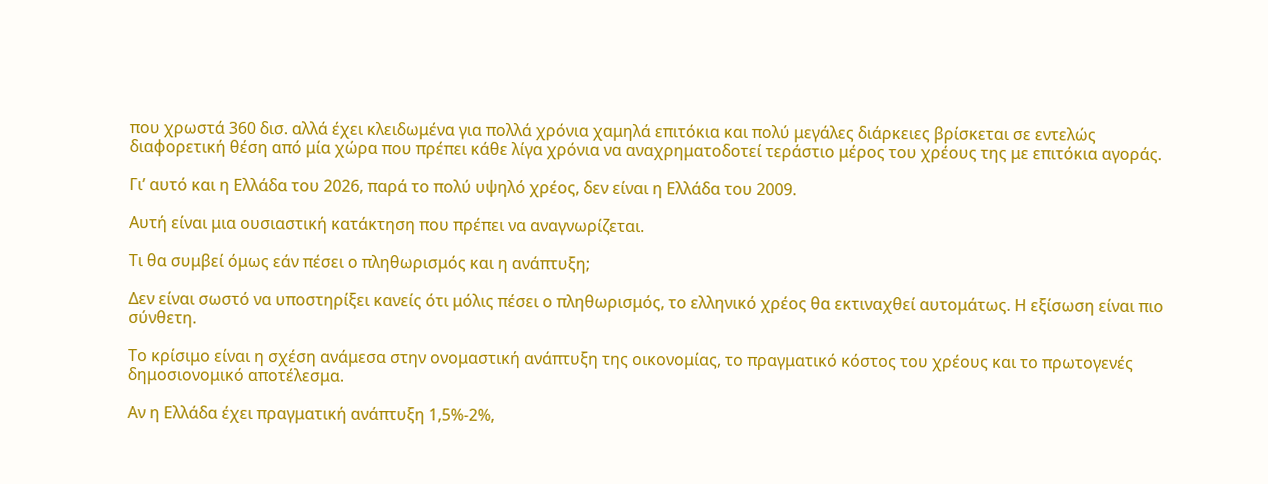που χρωστά 360 δισ. αλλά έχει κλειδωμένα για πολλά χρόνια χαμηλά επιτόκια και πολύ μεγάλες διάρκειες βρίσκεται σε εντελώς διαφορετική θέση από μία χώρα που πρέπει κάθε λίγα χρόνια να αναχρηματοδοτεί τεράστιο μέρος του χρέους της με επιτόκια αγοράς.

Γι’ αυτό και η Ελλάδα του 2026, παρά το πολύ υψηλό χρέος, δεν είναι η Ελλάδα του 2009.

Αυτή είναι μια ουσιαστική κατάκτηση που πρέπει να αναγνωρίζεται.

Τι θα συμβεί όμως εάν πέσει ο πληθωρισμός και η ανάπτυξη;

Δεν είναι σωστό να υποστηρίξει κανείς ότι μόλις πέσει ο πληθωρισμός, το ελληνικό χρέος θα εκτιναχθεί αυτομάτως. Η εξίσωση είναι πιο σύνθετη.

Το κρίσιμο είναι η σχέση ανάμεσα στην ονομαστική ανάπτυξη της οικονομίας, το πραγματικό κόστος του χρέους και το πρωτογενές δημοσιονομικό αποτέλεσμα.

Αν η Ελλάδα έχει πραγματική ανάπτυξη 1,5%-2%,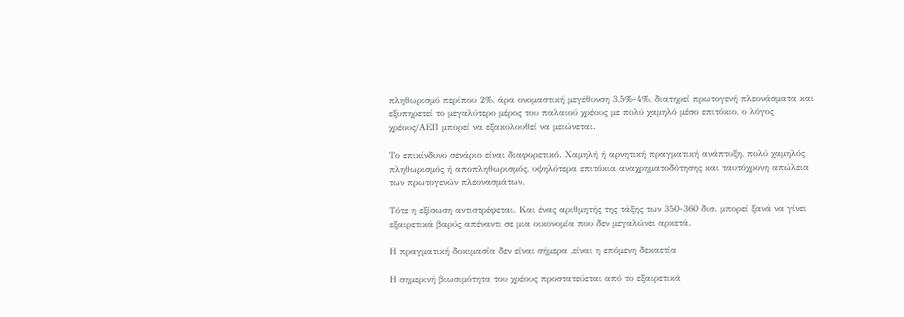πληθωρισμό περίπου 2%, άρα ονομαστική μεγέθυνση 3,5%-4%, διατηρεί πρωτογενή πλεονάσματα και εξυπηρετεί το μεγαλύτερο μέρος του παλαιού χρέους με πολύ χαμηλό μέσο επιτόκιο, ο λόγος χρέους/ΑΕΠ μπορεί να εξακολουθεί να μειώνεται.

Το επικίνδυνο σενάριο είναι διαφορετικό. Χαμηλή ή αρνητική πραγματική ανάπτυξη, πολύ χαμηλός πληθωρισμός ή αποπληθωρισμός, υψηλότερα επιτόκια αναχρηματοδότησης και ταυτόχρονη απώλεια των πρωτογενών πλεονασμάτων.

Τότε η εξίσωση αντιστρέφεται. Και ένας αριθμητής της τάξης των 350-360 δισ. μπορεί ξανά να γίνει εξαιρετικά βαρύς απέναντι σε μια οικονομία που δεν μεγαλώνει αρκετά.

Η πραγματική δοκιμασία δεν είναι σήμερα ,είναι η επόμενη δεκαετία

Η σημερινή βιωσιμότητα του χρέους προστατεύεται από το εξαιρετικά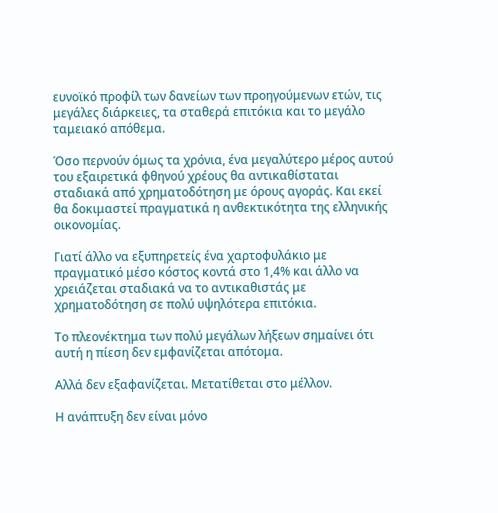ευνοϊκό προφίλ των δανείων των προηγούμενων ετών, τις μεγάλες διάρκειες, τα σταθερά επιτόκια και το μεγάλο ταμειακό απόθεμα.

Όσο περνούν όμως τα χρόνια, ένα μεγαλύτερο μέρος αυτού του εξαιρετικά φθηνού χρέους θα αντικαθίσταται σταδιακά από χρηματοδότηση με όρους αγοράς. Και εκεί θα δοκιμαστεί πραγματικά η ανθεκτικότητα της ελληνικής οικονομίας.

Γιατί άλλο να εξυπηρετείς ένα χαρτοφυλάκιο με πραγματικό μέσο κόστος κοντά στο 1,4% και άλλο να χρειάζεται σταδιακά να το αντικαθιστάς με χρηματοδότηση σε πολύ υψηλότερα επιτόκια.

Το πλεονέκτημα των πολύ μεγάλων λήξεων σημαίνει ότι αυτή η πίεση δεν εμφανίζεται απότομα.

Αλλά δεν εξαφανίζεται. Μετατίθεται στο μέλλον.

Η ανάπτυξη δεν είναι μόνο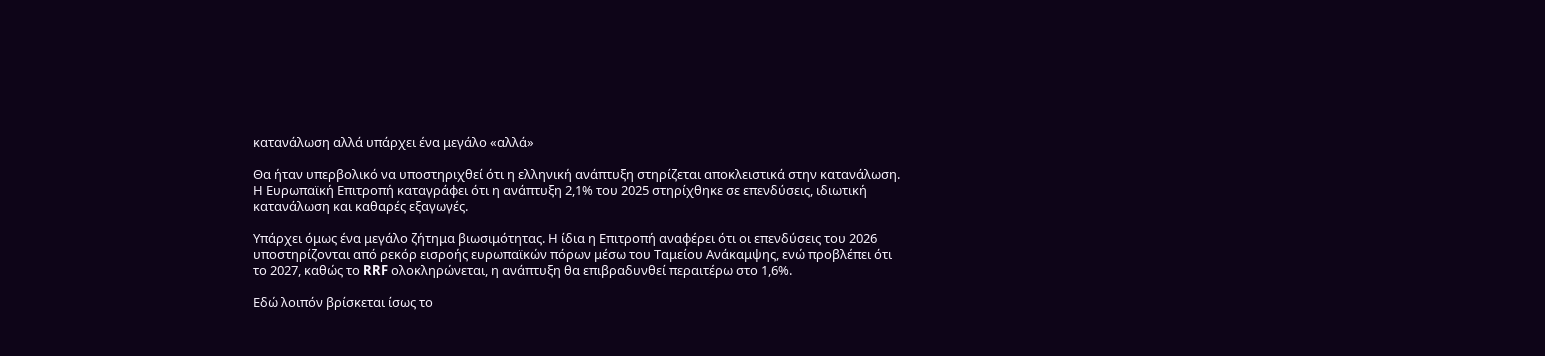κατανάλωση αλλά υπάρχει ένα μεγάλο «αλλά»

Θα ήταν υπερβολικό να υποστηριχθεί ότι η ελληνική ανάπτυξη στηρίζεται αποκλειστικά στην κατανάλωση. Η Ευρωπαϊκή Επιτροπή καταγράφει ότι η ανάπτυξη 2,1% του 2025 στηρίχθηκε σε επενδύσεις, ιδιωτική κατανάλωση και καθαρές εξαγωγές.

Υπάρχει όμως ένα μεγάλο ζήτημα βιωσιμότητας. Η ίδια η Επιτροπή αναφέρει ότι οι επενδύσεις του 2026 υποστηρίζονται από ρεκόρ εισροής ευρωπαϊκών πόρων μέσω του Ταμείου Ανάκαμψης, ενώ προβλέπει ότι το 2027, καθώς το RRF ολοκληρώνεται, η ανάπτυξη θα επιβραδυνθεί περαιτέρω στο 1,6%.

Εδώ λοιπόν βρίσκεται ίσως το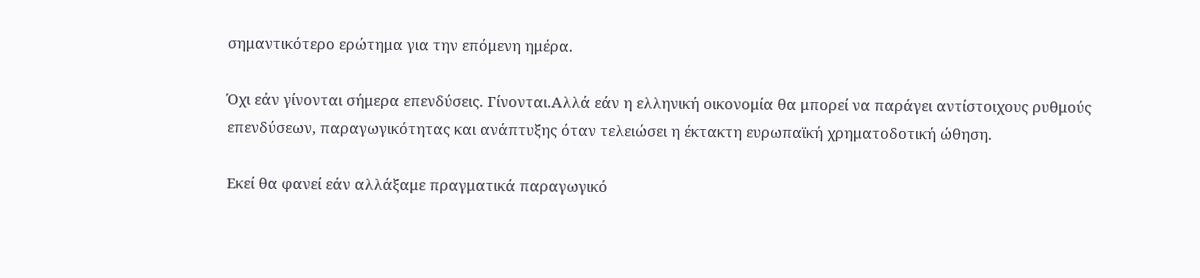σημαντικότερο ερώτημα για την επόμενη ημέρα.

Όχι εάν γίνονται σήμερα επενδύσεις. Γίνονται.Αλλά εάν η ελληνική οικονομία θα μπορεί να παράγει αντίστοιχους ρυθμούς επενδύσεων, παραγωγικότητας και ανάπτυξης όταν τελειώσει η έκτακτη ευρωπαϊκή χρηματοδοτική ώθηση.

Εκεί θα φανεί εάν αλλάξαμε πραγματικά παραγωγικό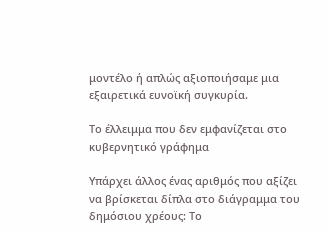μοντέλο ή απλώς αξιοποιήσαμε μια εξαιρετικά ευνοϊκή συγκυρία.

Το έλλειμμα που δεν εμφανίζεται στο κυβερνητικό γράφημα

Υπάρχει άλλος ένας αριθμός που αξίζει να βρίσκεται δίπλα στο διάγραμμα του δημόσιου χρέους: Το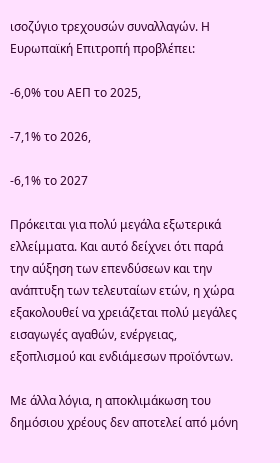ισοζύγιο τρεχουσών συναλλαγών. Η Ευρωπαϊκή Επιτροπή προβλέπει:

-6,0% του ΑΕΠ το 2025,

-7,1% το 2026,

-6,1% το 2027

Πρόκειται για πολύ μεγάλα εξωτερικά ελλείμματα. Και αυτό δείχνει ότι παρά την αύξηση των επενδύσεων και την ανάπτυξη των τελευταίων ετών, η χώρα εξακολουθεί να χρειάζεται πολύ μεγάλες εισαγωγές αγαθών, ενέργειας, εξοπλισμού και ενδιάμεσων προϊόντων.

Με άλλα λόγια, η αποκλιμάκωση του δημόσιου χρέους δεν αποτελεί από μόνη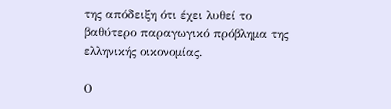της απόδειξη ότι έχει λυθεί το βαθύτερο παραγωγικό πρόβλημα της ελληνικής οικονομίας.

Ο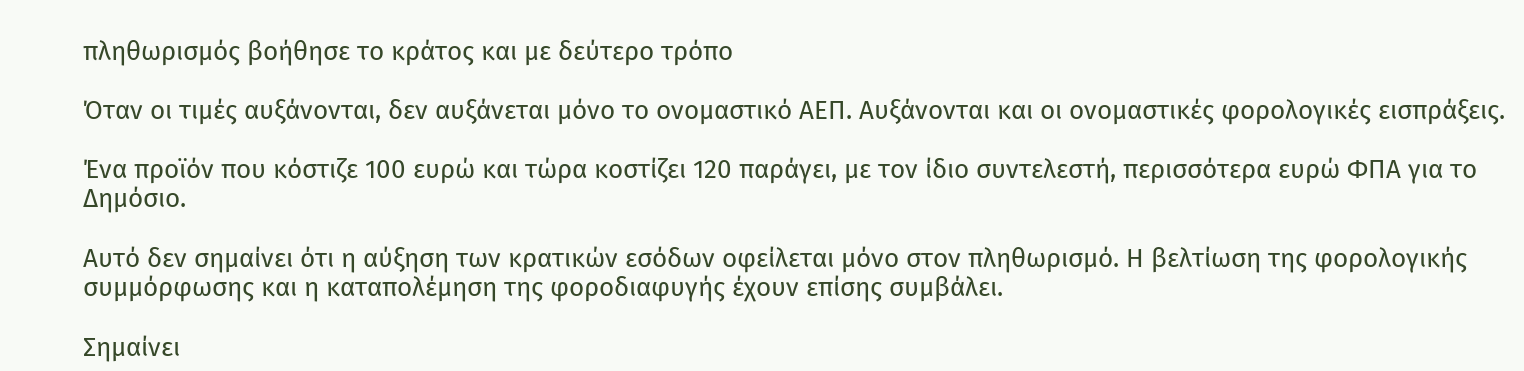πληθωρισμός βοήθησε το κράτος και με δεύτερο τρόπο

Όταν οι τιμές αυξάνονται, δεν αυξάνεται μόνο το ονομαστικό ΑΕΠ. Αυξάνονται και οι ονομαστικές φορολογικές εισπράξεις.

Ένα προϊόν που κόστιζε 100 ευρώ και τώρα κοστίζει 120 παράγει, με τον ίδιο συντελεστή, περισσότερα ευρώ ΦΠΑ για το Δημόσιο.

Αυτό δεν σημαίνει ότι η αύξηση των κρατικών εσόδων οφείλεται μόνο στον πληθωρισμό. Η βελτίωση της φορολογικής συμμόρφωσης και η καταπολέμηση της φοροδιαφυγής έχουν επίσης συμβάλει.

Σημαίνει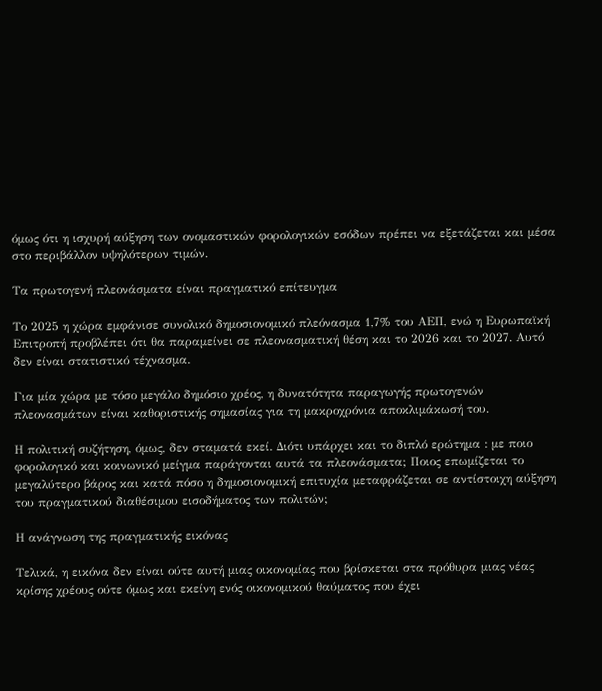όμως ότι η ισχυρή αύξηση των ονομαστικών φορολογικών εσόδων πρέπει να εξετάζεται και μέσα στο περιβάλλον υψηλότερων τιμών.

Τα πρωτογενή πλεονάσματα είναι πραγματικό επίτευγμα

Το 2025 η χώρα εμφάνισε συνολικό δημοσιονομικό πλεόνασμα 1,7% του ΑΕΠ, ενώ η Ευρωπαϊκή Επιτροπή προβλέπει ότι θα παραμείνει σε πλεονασματική θέση και το 2026 και το 2027. Αυτό δεν είναι στατιστικό τέχνασμα.

Για μία χώρα με τόσο μεγάλο δημόσιο χρέος, η δυνατότητα παραγωγής πρωτογενών πλεονασμάτων είναι καθοριστικής σημασίας για τη μακροχρόνια αποκλιμάκωσή του.

Η πολιτική συζήτηση, όμως, δεν σταματά εκεί. Διότι υπάρχει και το διπλό ερώτημα : με ποιο φορολογικό και κοινωνικό μείγμα παράγονται αυτά τα πλεονάσματα; Ποιος επωμίζεται το μεγαλύτερο βάρος και κατά πόσο η δημοσιονομική επιτυχία μεταφράζεται σε αντίστοιχη αύξηση του πραγματικού διαθέσιμου εισοδήματος των πολιτών;

Η ανάγνωση της πραγματικής εικόνας

Τελικά, η εικόνα δεν είναι ούτε αυτή μιας οικονομίας που βρίσκεται στα πρόθυρα μιας νέας κρίσης χρέους ούτε όμως και εκείνη ενός οικονομικού θαύματος που έχει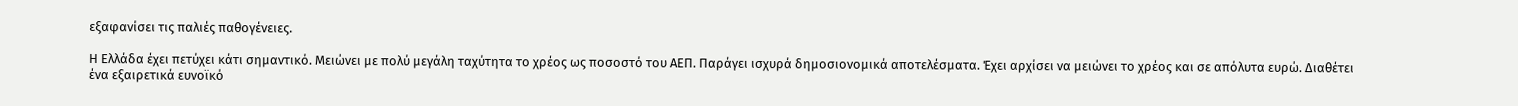εξαφανίσει τις παλιές παθογένειες.

Η Ελλάδα έχει πετύχει κάτι σημαντικό. Μειώνει με πολύ μεγάλη ταχύτητα το χρέος ως ποσοστό του ΑΕΠ. Παράγει ισχυρά δημοσιονομικά αποτελέσματα. Έχει αρχίσει να μειώνει το χρέος και σε απόλυτα ευρώ. Διαθέτει ένα εξαιρετικά ευνοϊκό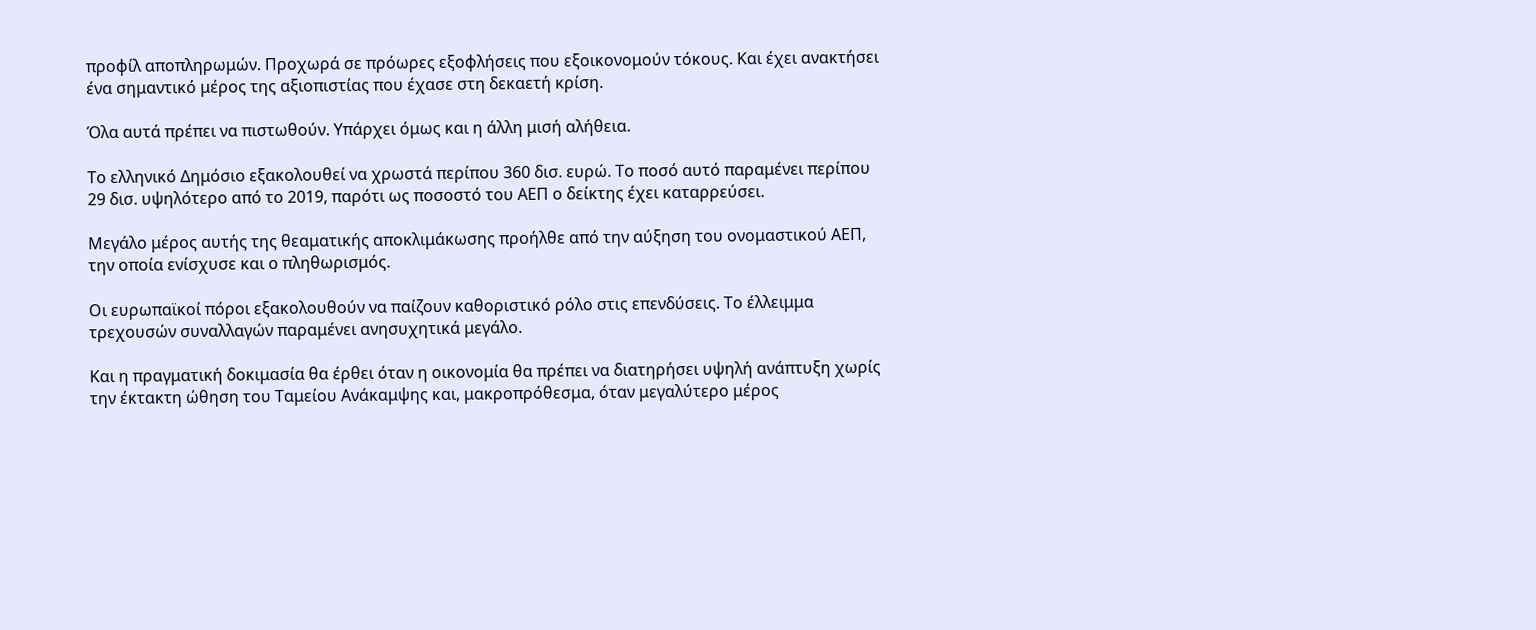προφίλ αποπληρωμών. Προχωρά σε πρόωρες εξοφλήσεις που εξοικονομούν τόκους. Και έχει ανακτήσει ένα σημαντικό μέρος της αξιοπιστίας που έχασε στη δεκαετή κρίση.

Όλα αυτά πρέπει να πιστωθούν. Υπάρχει όμως και η άλλη μισή αλήθεια.

Το ελληνικό Δημόσιο εξακολουθεί να χρωστά περίπου 360 δισ. ευρώ. Το ποσό αυτό παραμένει περίπου 29 δισ. υψηλότερο από το 2019, παρότι ως ποσοστό του ΑΕΠ ο δείκτης έχει καταρρεύσει.

Μεγάλο μέρος αυτής της θεαματικής αποκλιμάκωσης προήλθε από την αύξηση του ονομαστικού ΑΕΠ, την οποία ενίσχυσε και ο πληθωρισμός.

Οι ευρωπαϊκοί πόροι εξακολουθούν να παίζουν καθοριστικό ρόλο στις επενδύσεις. Το έλλειμμα τρεχουσών συναλλαγών παραμένει ανησυχητικά μεγάλο.

Και η πραγματική δοκιμασία θα έρθει όταν η οικονομία θα πρέπει να διατηρήσει υψηλή ανάπτυξη χωρίς την έκτακτη ώθηση του Ταμείου Ανάκαμψης και, μακροπρόθεσμα, όταν μεγαλύτερο μέρος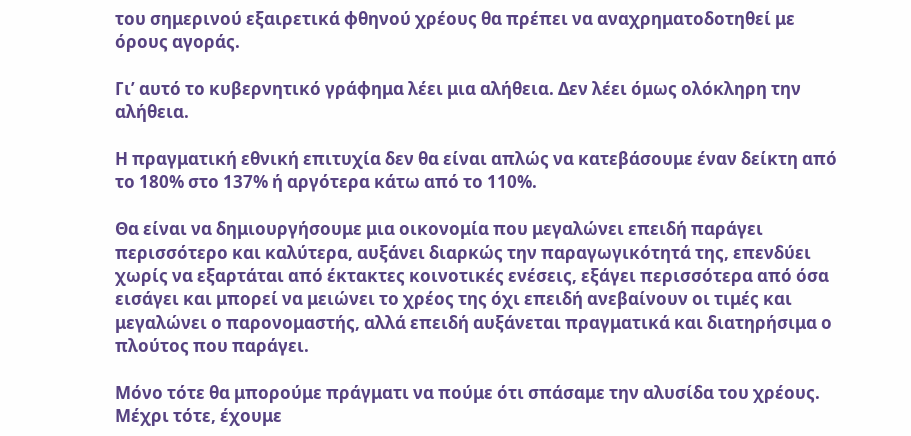του σημερινού εξαιρετικά φθηνού χρέους θα πρέπει να αναχρηματοδοτηθεί με όρους αγοράς.

Γι’ αυτό το κυβερνητικό γράφημα λέει μια αλήθεια. Δεν λέει όμως ολόκληρη την αλήθεια.

Η πραγματική εθνική επιτυχία δεν θα είναι απλώς να κατεβάσουμε έναν δείκτη από το 180% στο 137% ή αργότερα κάτω από το 110%.

Θα είναι να δημιουργήσουμε μια οικονομία που μεγαλώνει επειδή παράγει περισσότερο και καλύτερα, αυξάνει διαρκώς την παραγωγικότητά της, επενδύει χωρίς να εξαρτάται από έκτακτες κοινοτικές ενέσεις, εξάγει περισσότερα από όσα εισάγει και μπορεί να μειώνει το χρέος της όχι επειδή ανεβαίνουν οι τιμές και μεγαλώνει ο παρονομαστής, αλλά επειδή αυξάνεται πραγματικά και διατηρήσιμα ο πλούτος που παράγει.

Μόνο τότε θα μπορούμε πράγματι να πούμε ότι σπάσαμε την αλυσίδα του χρέους. Μέχρι τότε, έχουμε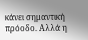κάνει σημαντική πρόοδο. Αλλά η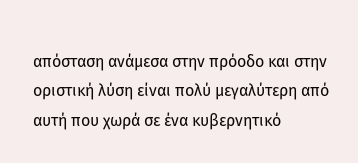απόσταση ανάμεσα στην πρόοδο και στην οριστική λύση είναι πολύ μεγαλύτερη από αυτή που χωρά σε ένα κυβερνητικό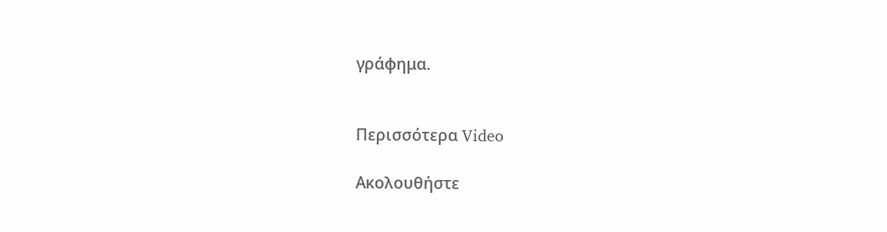γράφημα.


Περισσότερα Video

Ακολουθήστε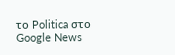το Politica στο Google News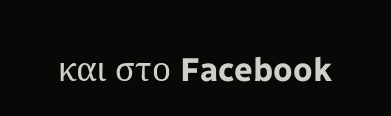και στο Facebook